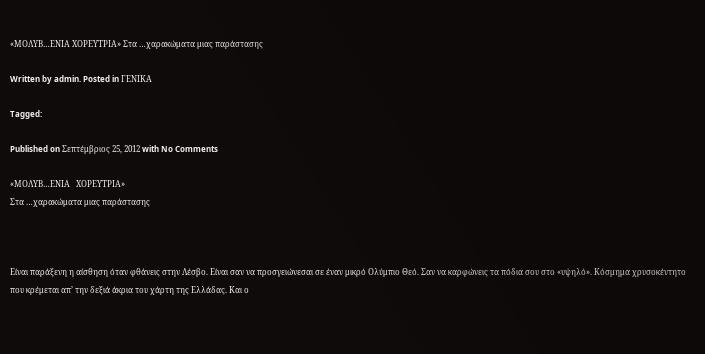«ΜΟΛΥΒ…ΕΝΙΑ ΧΟΡΕΥΤΡΙΑ» Στα …χαρακώματα μιας παράστασης

Written by admin. Posted in ΓΕΝΙΚΑ

Tagged:

Published on Σεπτέμβριος 25, 2012 with No Comments

«ΜΟΛΥΒ…ΕΝΙΑ   ΧΟΡΕΥΤΡΙΑ»
Στα …χαρακώματα μιας παράστασης



Είναι παράξενη η αίσθηση όταν φθάνεις στην Λέσβο. Είναι σαν να προσγειώνεσαι σε έναν μικρό Ολύμπιο Θεό. Σαν να καρφώνεις τα πόδια σου στο «υψηλό». Κόσμημα χρυσοκέντητο που κρέμεται απ’ την δεξιά άκρια του χάρτη της Ελλάδας. Και ο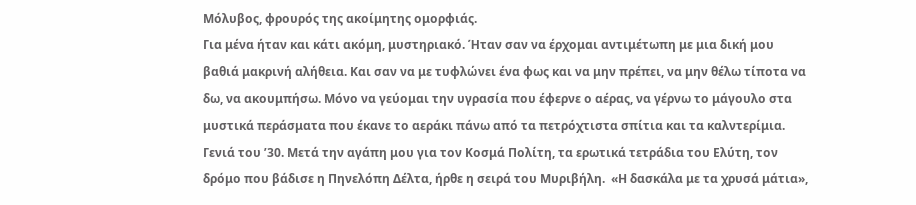Μόλυβος, φρουρός της ακοίμητης ομορφιάς.
Για μένα ήταν και κάτι ακόμη, μυστηριακό. Ήταν σαν να έρχομαι αντιμέτωπη με μια δική μου βαθιά μακρινή αλήθεια. Και σαν να με τυφλώνει ένα φως και να μην πρέπει, να μην θέλω τίποτα να δω, να ακουμπήσω. Μόνο να γεύομαι την υγρασία που έφερνε ο αέρας, να γέρνω το μάγουλο στα μυστικά περάσματα που έκανε το αεράκι πάνω από τα πετρόχτιστα σπίτια και τα καλντερίμια.
Γενιά του ’30. Μετά την αγάπη μου για τον Κοσμά Πολίτη, τα ερωτικά τετράδια του Ελύτη, τον δρόμο που βάδισε η Πηνελόπη Δέλτα, ήρθε η σειρά του Μυριβήλη.  «Η δασκάλα με τα χρυσά μάτια»,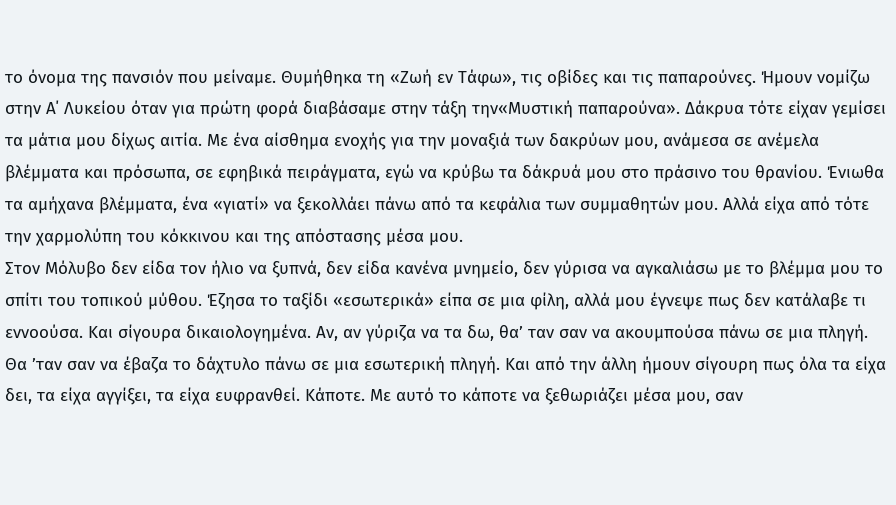το όνομα της πανσιόν που μείναμε. Θυμήθηκα τη «Ζωή εν Τάφω», τις οβίδες και τις παπαρούνες. Ήμουν νομίζω στην Α΄ Λυκείου όταν για πρώτη φορά διαβάσαμε στην τάξη την«Μυστική παπαρούνα». Δάκρυα τότε είχαν γεμίσει τα μάτια μου δίχως αιτία. Με ένα αίσθημα ενοχής για την μοναξιά των δακρύων μου, ανάμεσα σε ανέμελα βλέμματα και πρόσωπα, σε εφηβικά πειράγματα, εγώ να κρύβω τα δάκρυά μου στο πράσινο του θρανίου. Ένιωθα τα αμήχανα βλέμματα, ένα «γιατί» να ξεκολλάει πάνω από τα κεφάλια των συμμαθητών μου. Αλλά είχα από τότε την χαρμολύπη του κόκκινου και της απόστασης μέσα μου.
Στον Μόλυβο δεν είδα τον ήλιο να ξυπνά, δεν είδα κανένα μνημείο, δεν γύρισα να αγκαλιάσω με το βλέμμα μου το σπίτι του τοπικού μύθου. Έζησα το ταξίδι «εσωτερικά» είπα σε μια φίλη, αλλά μου έγνεψε πως δεν κατάλαβε τι εννοούσα. Και σίγουρα δικαιολογημένα. Αν, αν γύριζα να τα δω, θα’ ταν σαν να ακουμπούσα πάνω σε μια πληγή. Θα ’ταν σαν να έβαζα το δάχτυλο πάνω σε μια εσωτερική πληγή. Και από την άλλη ήμουν σίγουρη πως όλα τα είχα δει, τα είχα αγγίξει, τα είχα ευφρανθεί. Κάποτε. Με αυτό το κάποτε να ξεθωριάζει μέσα μου, σαν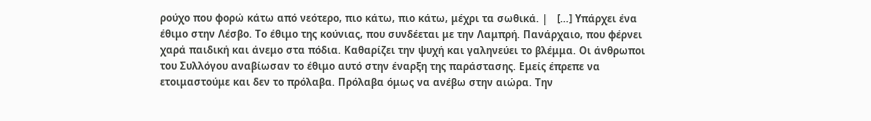ρούχο που φορώ κάτω από νεότερο, πιο κάτω, πιο κάτω, μέχρι τα σωθικά. |   […] Υπάρχει ένα έθιμο στην Λέσβο. Το έθιμο της κούνιας, που συνδέεται με την Λαμπρή. Πανάρχαιο, που φέρνει χαρά παιδική και άνεμο στα πόδια. Καθαρίζει την ψυχή και γαληνεύει το βλέμμα. Οι άνθρωποι του Συλλόγου αναβίωσαν το έθιμο αυτό στην έναρξη της παράστασης. Εμείς έπρεπε να ετοιμαστούμε και δεν το πρόλαβα. Πρόλαβα όμως να ανέβω στην αιώρα. Την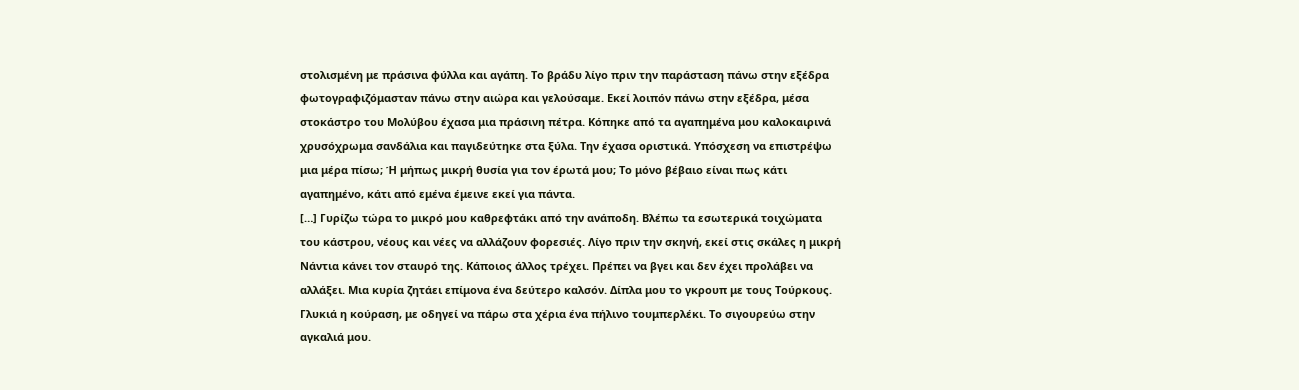στολισμένη με πράσινα φύλλα και αγάπη. Το βράδυ λίγο πριν την παράσταση πάνω στην εξέδρα φωτογραφιζόμασταν πάνω στην αιώρα και γελούσαμε. Εκεί λοιπόν πάνω στην εξέδρα, μέσα στοκάστρο του Μολύβου έχασα μια πράσινη πέτρα. Κόπηκε από τα αγαπημένα μου καλοκαιρινά χρυσόχρωμα σανδάλια και παγιδεύτηκε στα ξύλα. Την έχασα οριστικά. Υπόσχεση να επιστρέψω μια μέρα πίσω; Ή μήπως μικρή θυσία για τον έρωτά μου; Το μόνο βέβαιο είναι πως κάτι αγαπημένο, κάτι από εμένα έμεινε εκεί για πάντα.
[…] Γυρίζω τώρα το μικρό μου καθρεφτάκι από την ανάποδη. Βλέπω τα εσωτερικά τοιχώματα του κάστρου, νέους και νέες να αλλάζουν φορεσιές. Λίγο πριν την σκηνή, εκεί στις σκάλες η μικρή Νάντια κάνει τον σταυρό της. Κάποιος άλλος τρέχει. Πρέπει να βγει και δεν έχει προλάβει να αλλάξει. Μια κυρία ζητάει επίμονα ένα δεύτερο καλσόν. Δίπλα μου το γκρουπ με τους Τούρκους. Γλυκιά η κούραση, με οδηγεί να πάρω στα χέρια ένα πήλινο τουμπερλέκι. Το σιγουρεύω στην αγκαλιά μου.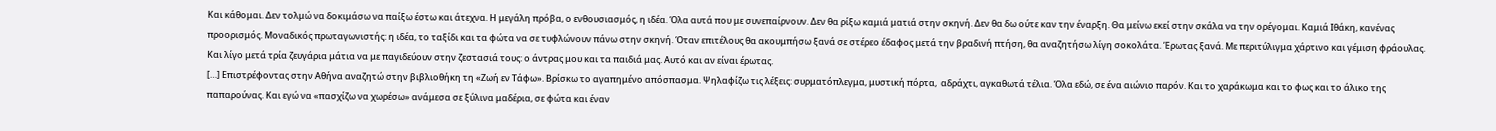Και κάθομαι. Δεν τολμώ να δοκιμάσω να παίξω έστω και άτεχνα. Η μεγάλη πρόβα, ο ενθουσιασμός, η ιδέα. Όλα αυτά που με συνεπαίρνουν. Δεν θα ρίξω καμιά ματιά στην σκηνή. Δεν θα δω ούτε καν την έναρξη. Θα μείνω εκεί στην σκάλα να την ορέγομαι. Καμιά Ιθάκη, κανένας προορισμός. Μοναδικός πρωταγωνιστής: η ιδέα, το ταξίδι και τα φώτα να σε τυφλώνουν πάνω στην σκηνή. Όταν επιτέλους θα ακουμπήσω ξανά σε στέρεο έδαφος μετά την βραδινή πτήση, θα αναζητήσω λίγη σοκολάτα. Έρωτας ξανά. Με περιτύλιγμα χάρτινο και γέμιση φράουλας. Και λίγο μετά τρία ζευγάρια μάτια να με παγιδεύουν στην ζεστασιά τους: ο άντρας μου και τα παιδιά μας. Αυτό και αν είναι έρωτας.
[…] Επιστρέφοντας στην Αθήνα αναζητώ στην βιβλιοθήκη τη «Ζωή εν Τάφω». Βρίσκω το αγαπημένο απόσπασμα. Ψηλαφίζω τις λέξεις: συρματόπλεγμα, μυστική πόρτα,  αδράχτι, αγκαθωτά τέλια. Όλα εδώ, σε ένα αιώνιο παρόν. Και το χαράκωμα και το φως και το άλικο της παπαρούνας. Και εγώ να «πασχίζω να χωρέσω» ανάμεσα σε ξύλινα μαδέρια, σε φώτα και έναν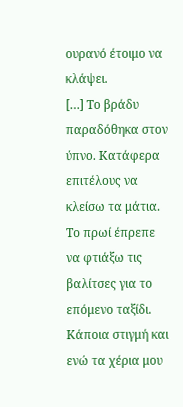ουρανό έτοιμο να κλάψει.
[…] Το βράδυ παραδόθηκα στον ύπνο. Κατάφερα επιτέλους να κλείσω τα μάτια. Το πρωί έπρεπε να φτιάξω τις βαλίτσες για το επόμενο ταξίδι. Κάποια στιγμή και ενώ τα χέρια μου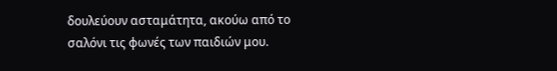δουλεύουν ασταμάτητα, ακούω από το σαλόνι τις φωνές των παιδιών μου.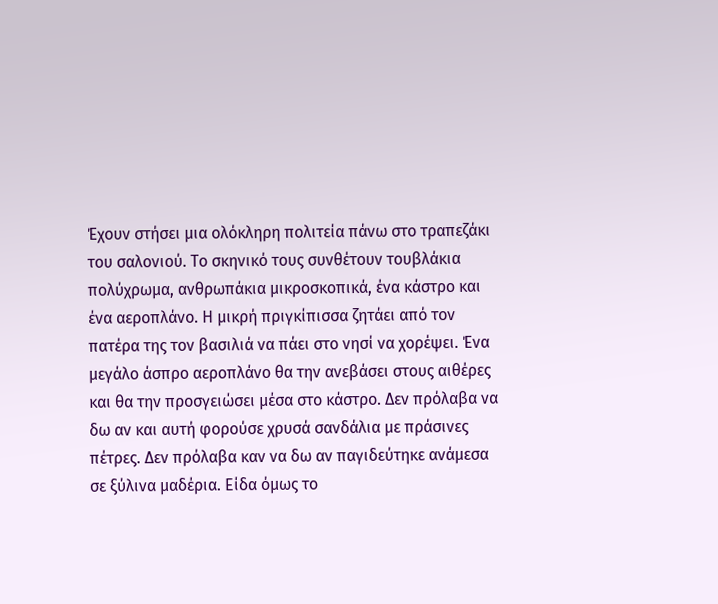Έχουν στήσει μια ολόκληρη πολιτεία πάνω στο τραπεζάκι του σαλονιού. Το σκηνικό τους συνθέτουν τουβλάκια πολύχρωμα, ανθρωπάκια μικροσκοπικά, ένα κάστρο και ένα αεροπλάνο. Η μικρή πριγκίπισσα ζητάει από τον πατέρα της τον βασιλιά να πάει στο νησί να χορέψει. Ένα μεγάλο άσπρο αεροπλάνο θα την ανεβάσει στους αιθέρες και θα την προσγειώσει μέσα στο κάστρο. Δεν πρόλαβα να δω αν και αυτή φορούσε χρυσά σανδάλια με πράσινες πέτρες. Δεν πρόλαβα καν να δω αν παγιδεύτηκε ανάμεσα σε ξύλινα μαδέρια. Είδα όμως το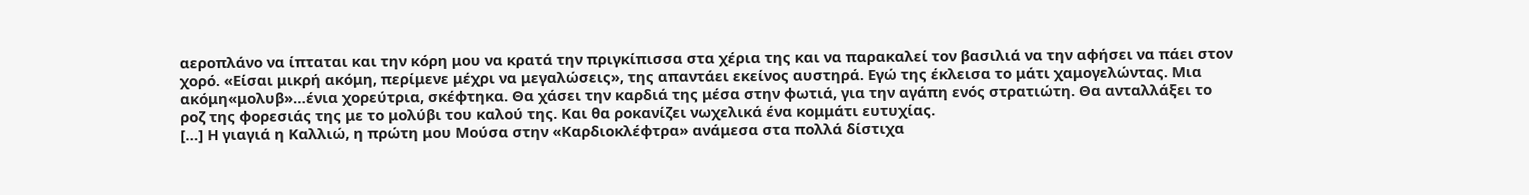αεροπλάνο να ίπταται και την κόρη μου να κρατά την πριγκίπισσα στα χέρια της και να παρακαλεί τον βασιλιά να την αφήσει να πάει στον χορό. «Είσαι μικρή ακόμη, περίμενε μέχρι να μεγαλώσεις», της απαντάει εκείνος αυστηρά. Εγώ της έκλεισα το μάτι χαμογελώντας. Μια ακόμη«μολυβ»…ένια χορεύτρια, σκέφτηκα. Θα χάσει την καρδιά της μέσα στην φωτιά, για την αγάπη ενός στρατιώτη. Θα ανταλλάξει το ροζ της φορεσιάς της με το μολύβι του καλού της. Και θα ροκανίζει νωχελικά ένα κομμάτι ευτυχίας.
[…] Η γιαγιά η Καλλιώ, η πρώτη μου Μούσα στην «Καρδιοκλέφτρα» ανάμεσα στα πολλά δίστιχα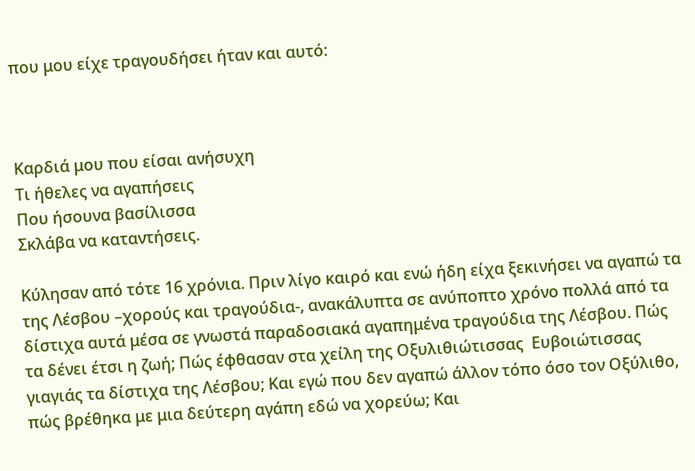που μου είχε τραγουδήσει ήταν και αυτό:



Καρδιά μου που είσαι ανήσυχη
Τι ήθελες να αγαπήσεις
Που ήσουνα βασίλισσα
Σκλάβα να καταντήσεις.

Κύλησαν από τότε 16 χρόνια. Πριν λίγο καιρό και ενώ ήδη είχα ξεκινήσει να αγαπώ τα της Λέσβου –χορούς και τραγούδια-, ανακάλυπτα σε ανύποπτο χρόνο πολλά από τα δίστιχα αυτά μέσα σε γνωστά παραδοσιακά αγαπημένα τραγούδια της Λέσβου. Πώς τα δένει έτσι η ζωή; Πώς έφθασαν στα χείλη της Οξυλιθιώτισσας  Ευβοιώτισσας γιαγιάς τα δίστιχα της Λέσβου; Και εγώ που δεν αγαπώ άλλον τόπο όσο τον Οξύλιθο, πώς βρέθηκα με μια δεύτερη αγάπη εδώ να χορεύω; Και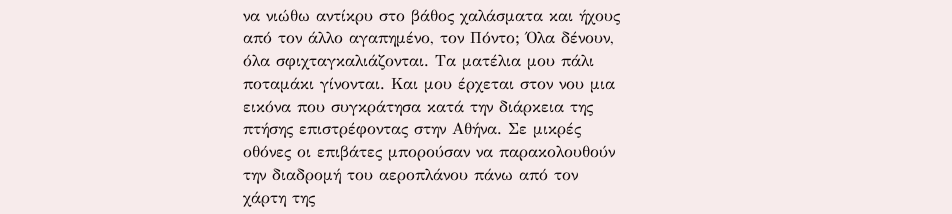να νιώθω αντίκρυ στο βάθος χαλάσματα και ήχους από τον άλλο αγαπημένο, τον Πόντο; Όλα δένουν, όλα σφιχταγκαλιάζονται. Τα ματέλια μου πάλι ποταμάκι γίνονται. Και μου έρχεται στον νου μια εικόνα που συγκράτησα κατά την διάρκεια της πτήσης επιστρέφοντας στην Αθήνα. Σε μικρές οθόνες οι επιβάτες μπορούσαν να παρακολουθούν την διαδρομή του αεροπλάνου πάνω από τον χάρτη της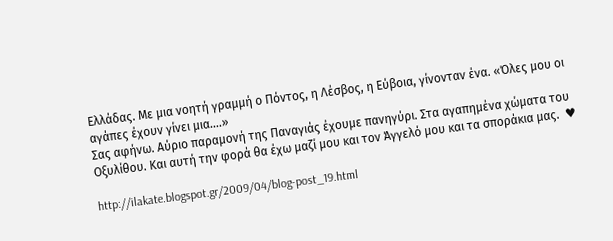Ελλάδας. Με μια νοητή γραμμή ο Πόντος, η Λέσβος, η Εύβοια, γίνονταν ένα. «Όλες μου οι αγάπες έχουν γίνει μια….»
Σας αφήνω. Αύριο παραμονή της Παναγιάς έχουμε πανηγύρι. Στα αγαπημένα χώματα του Οξυλίθου. Και αυτή την φορά θα έχω μαζί μου και τον Άγγελό μου και τα σποράκια μας.  ♥

http://ilakate.blogspot.gr/2009/04/blog-post_19.html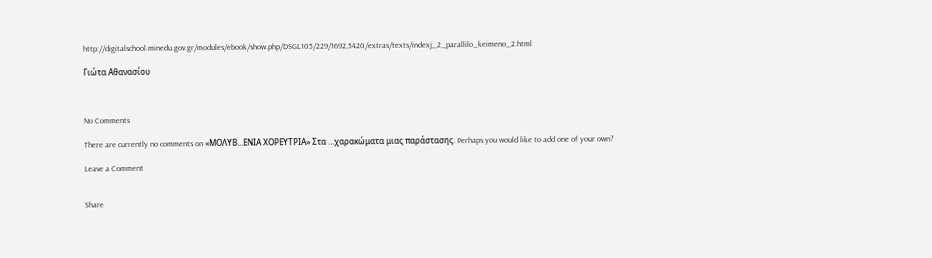http://digitalschool.minedu.gov.gr/modules/ebook/show.php/DSGL105/229/1692,5420/extras/texts/indexj_2_parallilo_keimeno_2.html

Γιώτα Αθανασίου



No Comments

There are currently no comments on «ΜΟΛΥΒ…ΕΝΙΑ ΧΟΡΕΥΤΡΙΑ» Στα …χαρακώματα μιας παράστασης. Perhaps you would like to add one of your own?

Leave a Comment


Share